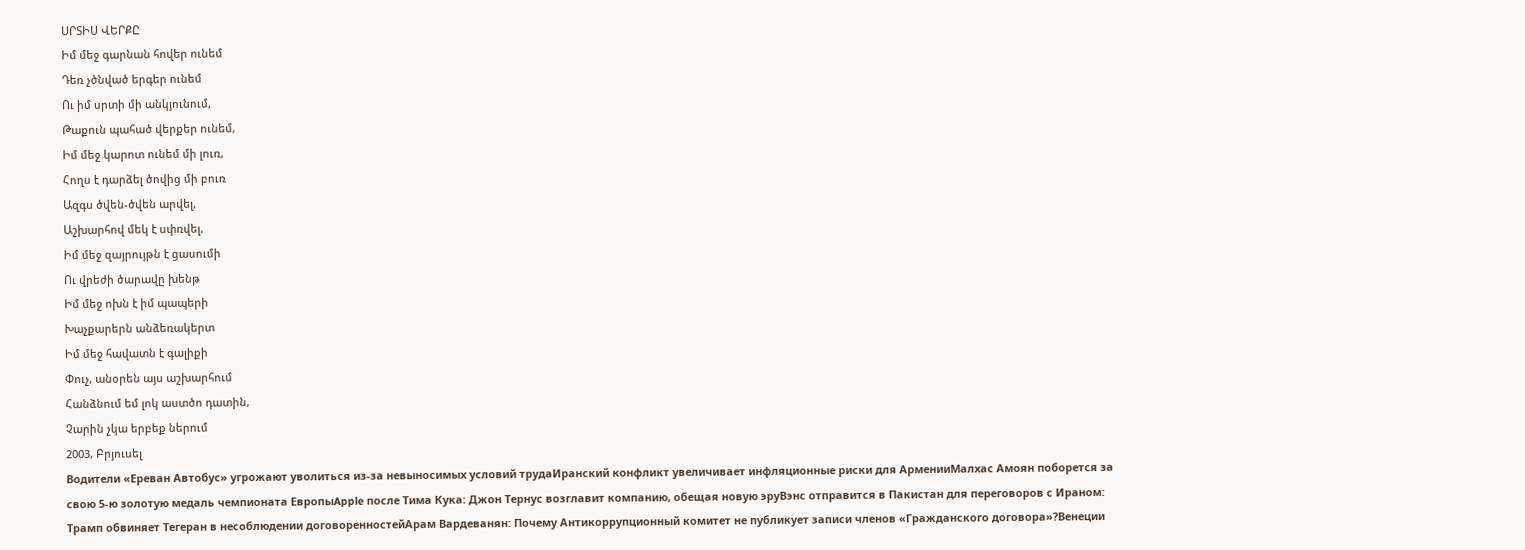ՍՐՏԻՍ ՎԵՐՔԸ
Իմ մեջ գարնան հովեր ունեմ
Դեռ չծնված երգեր ունեմ
Ու իմ սրտի մի անկյունում,
Թաքուն պահած վերքեր ունեմ,
Իմ մեջ կարոտ ունեմ մի լուռ,
Հողս է դարձել ծովից մի բուռ
Ազգս ծվեն-ծվեն արվել,
Աշխարհով մեկ է սփռվել,
Իմ մեջ զայրույթն է ցասումի
Ու վրեժի ծարավը խենթ
Իմ մեջ ոխն է իմ պապերի
Խաչքարերն անձեռակերտ
Իմ մեջ հավատն է գալիքի
Փուչ, անօրեն այս աշխարհում
Հանձնում եմ լոկ աստծո դատին,
Չարին չկա երբեք ներում
2003, Բրյուսել
Водители «Ереван Автобус» угрожают уволиться из-за невыносимых условий трудаИранский конфликт увеличивает инфляционные риски для АрменииМалхас Амоян поборется за свою 5-ю золотую медаль чемпионата ЕвропыApple после Тима Кука: Джон Тернус возглавит компанию, обещая новую эруВэнс отправится в Пакистан для переговоров с Ираном: Трамп обвиняет Тегеран в несоблюдении договоренностейАрам Вардеванян: Почему Антикоррупционный комитет не публикует записи членов «Гражданского договора»?Венеции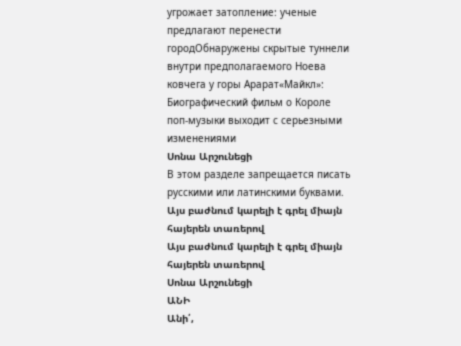угрожает затопление: ученые предлагают перенести городОбнаружены скрытые туннели внутри предполагаемого Ноева ковчега у горы Арарат«Майкл»: Биографический фильм о Короле поп-музыки выходит с серьезными изменениями
Սոնա Արշունեցի
В этом разделе запрещается писать русскими или латинскими буквами.
Այս բաժնում կարելի է գրել միայն հայերեն տառերով
Այս բաժնում կարելի է գրել միայն հայերեն տառերով
Սոնա Արշունեցի
ԱՆԻ
Անի՛,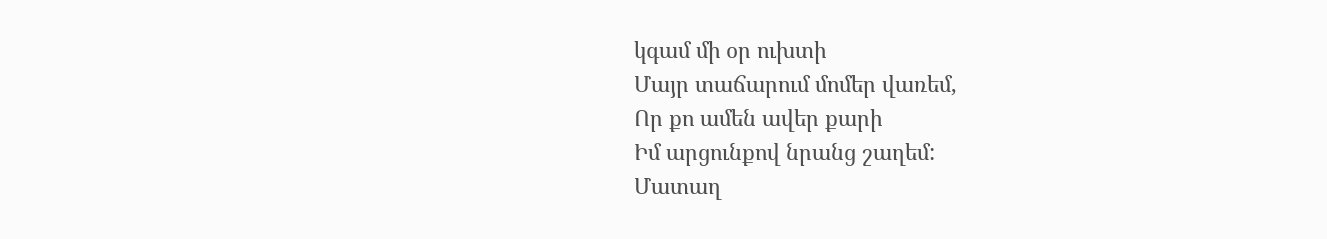կգամ մի օր ուխտի
Մայր տաճարում մոմեր վառեմ,
Որ քո ամեն ավեր քարի
Իմ արցունքով նրանց շաղեմ:
Մատաղ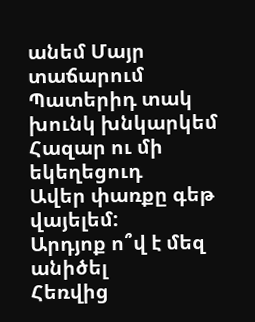անեմ Մայր տաճարում
Պատերիդ տակ խունկ խնկարկեմ
Հազար ու մի եկեղեցուդ
Ավեր փառքը գեթ վայելեմ:
Արդյոք ո՞վ է մեզ անիծել
Հեռվից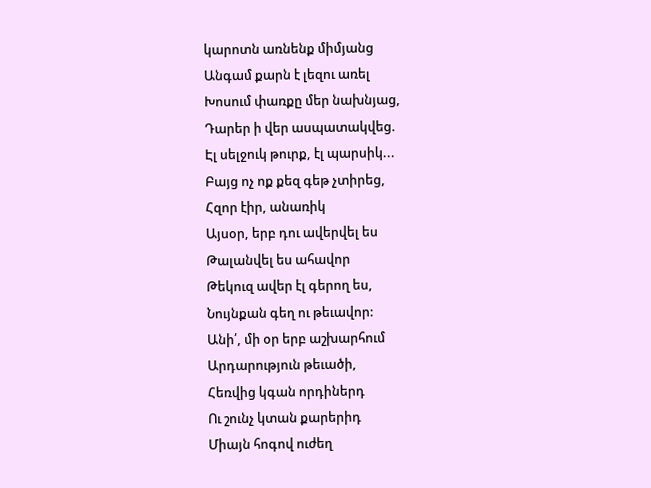կարոտն առնենք միմյանց
Անգամ քարն է լեզու առել
Խոսում փառքը մեր նախնյաց,
Դարեր ի վեր ասպատակվեց.
Էլ սելջուկ թուրք, էլ պարսիկ...
Բայց ոչ ոք քեզ գեթ չտիրեց,
Հզոր էիր, անառիկ
Այսօր, երբ դու ավերվել ես
Թալանվել ես ահավոր
Թեկուզ ավեր էլ գերող ես,
Նույնքան գեղ ու թեւավոր:
Անի՛, մի օր երբ աշխարհում
Արդարություն թեւածի,
Հեռվից կգան որդիներդ
Ու շունչ կտան քարերիդ
Միայն հոգով ուժեղ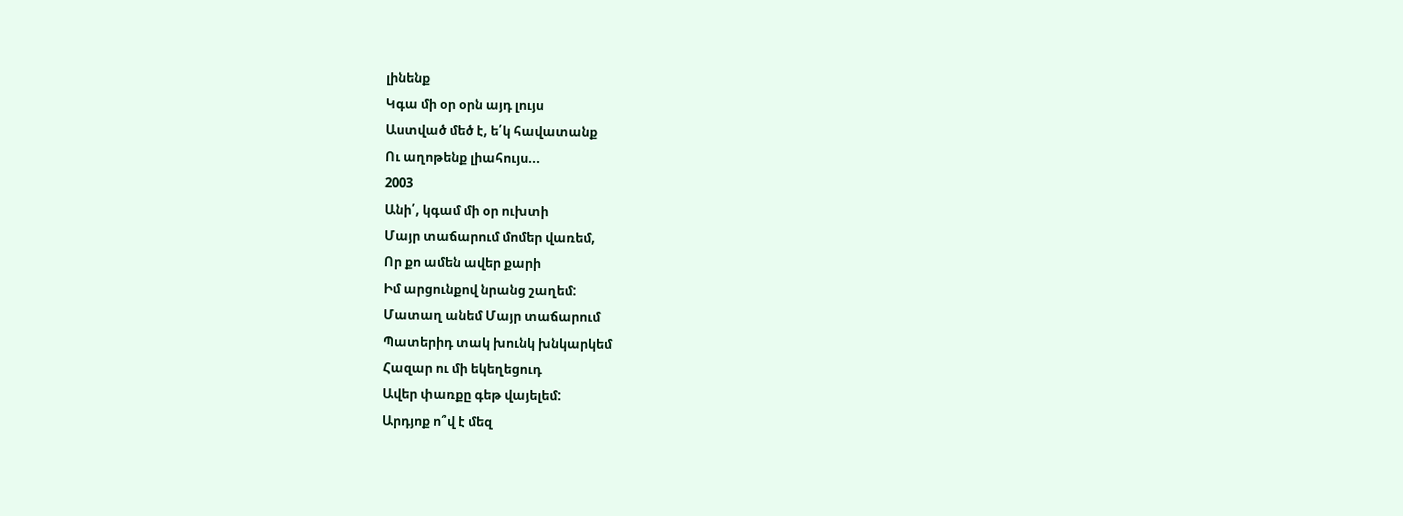լինենք
Կգա մի օր օրն այդ լույս
Աստված մեծ է, ե՛կ հավատանք
Ու աղոթենք լիահույս...
2003
Անի՛, կգամ մի օր ուխտի
Մայր տաճարում մոմեր վառեմ,
Որ քո ամեն ավեր քարի
Իմ արցունքով նրանց շաղեմ:
Մատաղ անեմ Մայր տաճարում
Պատերիդ տակ խունկ խնկարկեմ
Հազար ու մի եկեղեցուդ
Ավեր փառքը գեթ վայելեմ:
Արդյոք ո՞վ է մեզ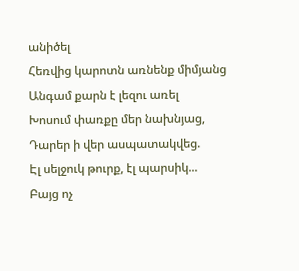անիծել
Հեռվից կարոտն առնենք միմյանց
Անգամ քարն է լեզու առել
Խոսում փառքը մեր նախնյաց,
Դարեր ի վեր ասպատակվեց.
Էլ սելջուկ թուրք, էլ պարսիկ...
Բայց ոչ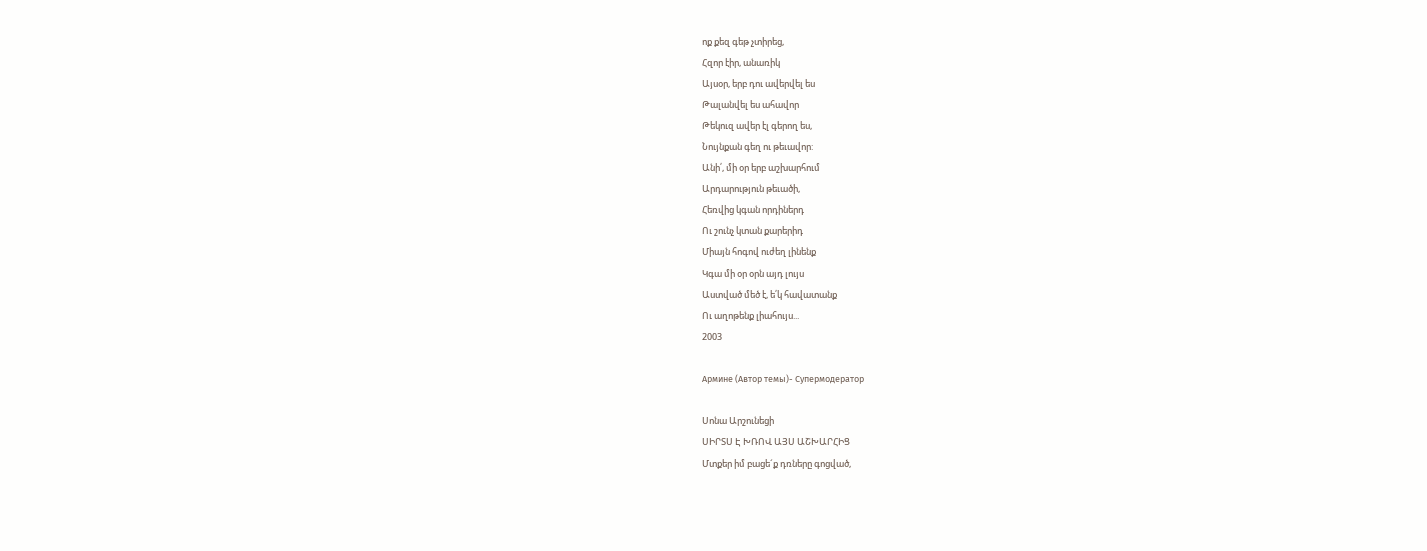ոք քեզ գեթ չտիրեց,
Հզոր էիր, անառիկ
Այսօր, երբ դու ավերվել ես
Թալանվել ես ահավոր
Թեկուզ ավեր էլ գերող ես,
Նույնքան գեղ ու թեւավոր:
Անի՛, մի օր երբ աշխարհում
Արդարություն թեւածի,
Հեռվից կգան որդիներդ
Ու շունչ կտան քարերիդ
Միայն հոգով ուժեղ լինենք
Կգա մի օր օրն այդ լույս
Աստված մեծ է, ե՛կ հավատանք
Ու աղոթենք լիահույս...
2003

Армине (Автор темы)- Супермодератор

Սոնա Արշունեցի
ՍԻՐՏՍ Է ԽՌՈՎ ԱՅՍ ԱՇԽԱՐՀԻՑ
Մտքեր իմ բացե´ք դռները գոցված,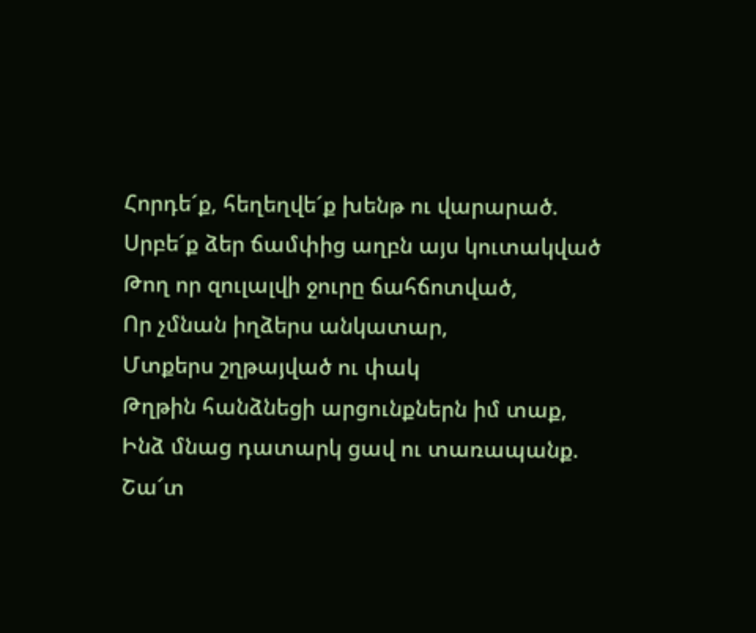Հորդե´ք, հեղեղվե´ք խենթ ու վարարած.
Սրբե´ք ձեր ճամփից աղբն այս կուտակված
Թող որ զուլալվի ջուրը ճահճոտված,
Որ չմնան իղձերս անկատար,
Մտքերս շղթայված ու փակ
Թղթին հանձնեցի արցունքներն իմ տաք,
Ինձ մնաց դատարկ ցավ ու տառապանք.
Շա՜տ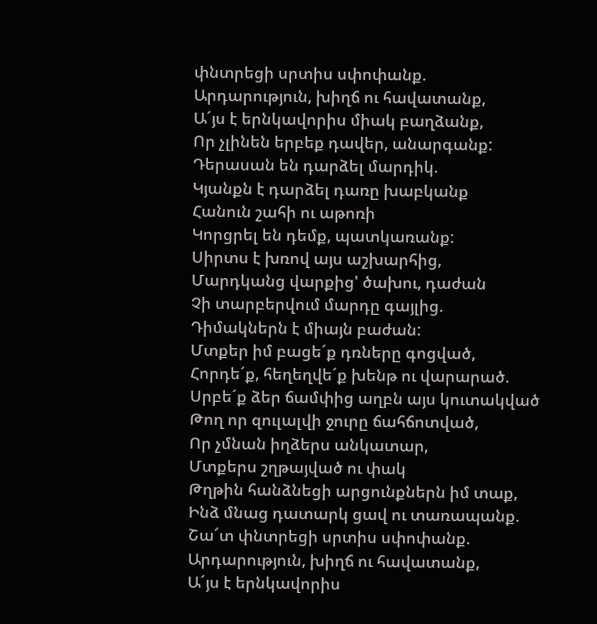փնտրեցի սրտիս սփոփանք.
Արդարություն, խիղճ ու հավատանք,
Ա´յս է երնկավորիս միակ բաղձանք,
Որ չլինեն երբեք դավեր, անարգանք:
Դերասան են դարձել մարդիկ.
Կյանքն է դարձել դառը խաբկանք
Հանուն շահի ու աթոռի
Կորցրել են դեմք, պատկառանք:
Սիրտս է խռով այս աշխարհից,
Մարդկանց վարքից' ծախու, դաժան
Չի տարբերվում մարդը գայլից.
Դիմակներն է միայն բաժան:
Մտքեր իմ բացե´ք դռները գոցված,
Հորդե´ք, հեղեղվե´ք խենթ ու վարարած.
Սրբե´ք ձեր ճամփից աղբն այս կուտակված
Թող որ զուլալվի ջուրը ճահճոտված,
Որ չմնան իղձերս անկատար,
Մտքերս շղթայված ու փակ
Թղթին հանձնեցի արցունքներն իմ տաք,
Ինձ մնաց դատարկ ցավ ու տառապանք.
Շա՜տ փնտրեցի սրտիս սփոփանք.
Արդարություն, խիղճ ու հավատանք,
Ա´յս է երնկավորիս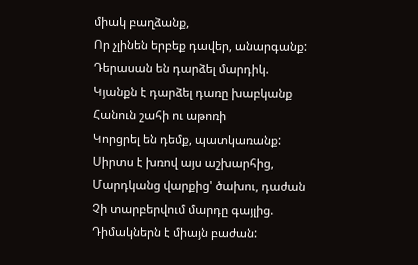միակ բաղձանք,
Որ չլինեն երբեք դավեր, անարգանք:
Դերասան են դարձել մարդիկ.
Կյանքն է դարձել դառը խաբկանք
Հանուն շահի ու աթոռի
Կորցրել են դեմք, պատկառանք:
Սիրտս է խռով այս աշխարհից,
Մարդկանց վարքից' ծախու, դաժան
Չի տարբերվում մարդը գայլից.
Դիմակներն է միայն բաժան: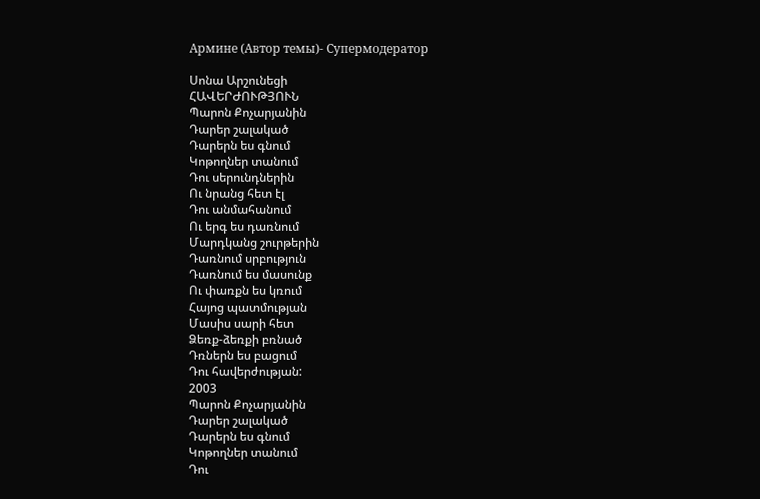Армине (Автор темы)- Супермодератор

Սոնա Արշունեցի
ՀԱՎԵՐԺՈՒԹՅՈՒՆ
Պարոն Քոչարյանին
Դարեր շալակած
Դարերն ես գնում
Կոթողներ տանում
Դու սերունդներին
Ու նրանց հետ էլ
Դու անմահանում
Ու երգ ես դառնում
Մարդկանց շուրթերին
Դառնում սրբություն
Դառնում ես մասունք
Ու փառքն ես կռում
Հայոց պատմության
Մասիս սարի հետ
Ձեռք-ձեռքի բռնած
Դռներն ես բացում
Դու հավերժության:
2003
Պարոն Քոչարյանին
Դարեր շալակած
Դարերն ես գնում
Կոթողներ տանում
Դու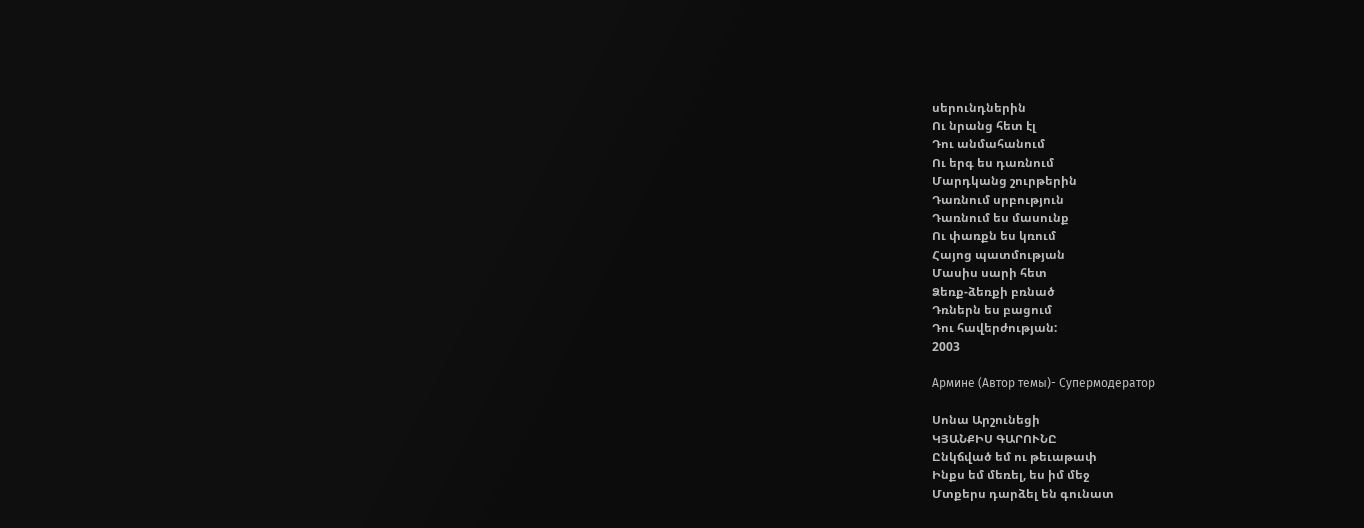սերունդներին
Ու նրանց հետ էլ
Դու անմահանում
Ու երգ ես դառնում
Մարդկանց շուրթերին
Դառնում սրբություն
Դառնում ես մասունք
Ու փառքն ես կռում
Հայոց պատմության
Մասիս սարի հետ
Ձեռք-ձեռքի բռնած
Դռներն ես բացում
Դու հավերժության:
2003

Армине (Автор темы)- Супермодератор

Սոնա Արշունեցի
ԿՅԱՆՔԻՍ ԳԱՐՈՒՆԸ
Ընկճված եմ ու թեւաթափ
Ինքս եմ մեռել, ես իմ մեջ
Մտքերս դարձել են գունատ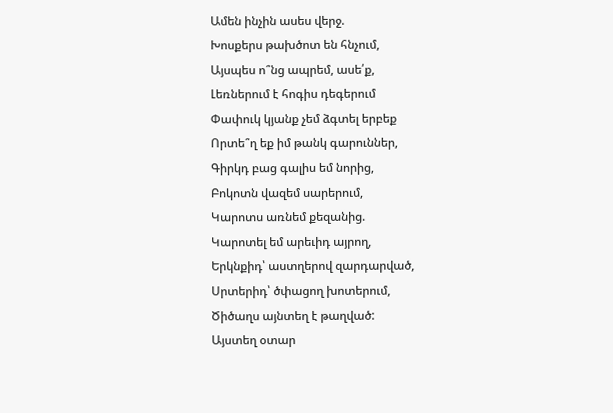Ամեն ինչին ասես վերջ.
Խոսքերս թախծոտ են հնչում,
Այսպես ո՞նց ապրեմ, ասե՛ք,
Լեռներում է հոգիս դեգերում
Փափուկ կյանք չեմ ձգտել երբեք
Որտե՞ղ եք իմ թանկ գարուններ,
Գիրկդ բաց գալիս եմ նորից,
Բոկոտն վազեմ սարերում,
Կարոտս առնեմ քեզանից.
Կարոտել եմ արեւիդ այրող,
Երկնքիդ՝ աստղերով զարդարված,
Սրտերիդ՝ ծփացող խոտերում,
Ծիծաղս այնտեղ է թաղված:
Այստեղ օտար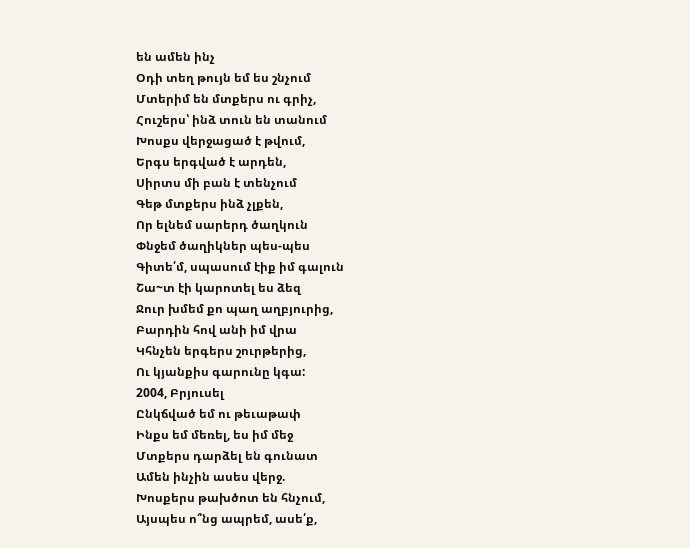են ամեն ինչ
Օդի տեղ թույն եմ ես շնչում
Մտերիմ են մտքերս ու գրիչ,
Հուշերս՝ ինձ տուն են տանում
Խոսքս վերջացած է թվում,
Երգս երգված է արդեն,
Սիրտս մի բան է տենչում
Գեթ մտքերս ինձ չլքեն,
Որ ելնեմ սարերդ ծաղկուն
Փնջեմ ծաղիկներ պես-պես
Գիտե՛մ, սպասում էիք իմ գալուն
Շա~տ էի կարոտել ես ձեզ
Ջուր խմեմ քո պաղ աղբյուրից,
Բարդին հով անի իմ վրա
Կհնչեն երգերս շուրթերից,
Ու կյանքիս գարունը կգա:
2004, Բրյուսել
Ընկճված եմ ու թեւաթափ
Ինքս եմ մեռել, ես իմ մեջ
Մտքերս դարձել են գունատ
Ամեն ինչին ասես վերջ.
Խոսքերս թախծոտ են հնչում,
Այսպես ո՞նց ապրեմ, ասե՛ք,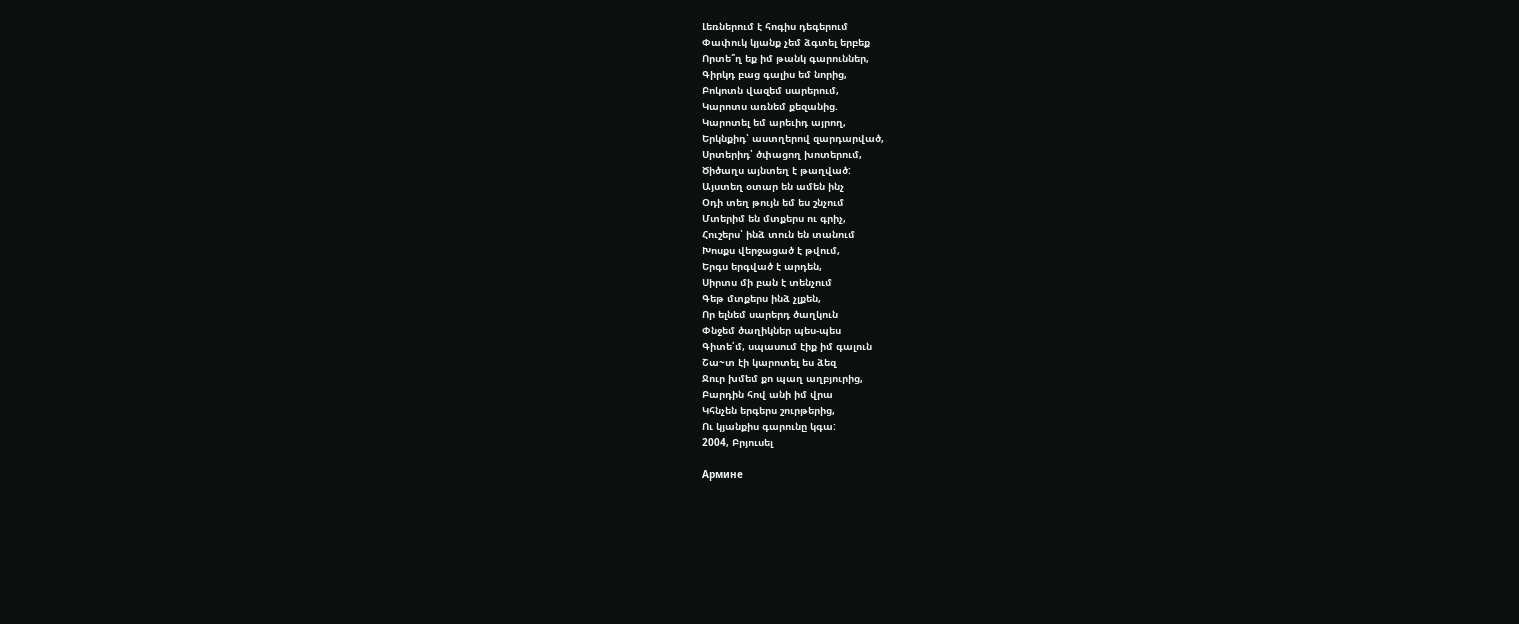Լեռներում է հոգիս դեգերում
Փափուկ կյանք չեմ ձգտել երբեք
Որտե՞ղ եք իմ թանկ գարուններ,
Գիրկդ բաց գալիս եմ նորից,
Բոկոտն վազեմ սարերում,
Կարոտս առնեմ քեզանից.
Կարոտել եմ արեւիդ այրող,
Երկնքիդ՝ աստղերով զարդարված,
Սրտերիդ՝ ծփացող խոտերում,
Ծիծաղս այնտեղ է թաղված:
Այստեղ օտար են ամեն ինչ
Օդի տեղ թույն եմ ես շնչում
Մտերիմ են մտքերս ու գրիչ,
Հուշերս՝ ինձ տուն են տանում
Խոսքս վերջացած է թվում,
Երգս երգված է արդեն,
Սիրտս մի բան է տենչում
Գեթ մտքերս ինձ չլքեն,
Որ ելնեմ սարերդ ծաղկուն
Փնջեմ ծաղիկներ պես-պես
Գիտե՛մ, սպասում էիք իմ գալուն
Շա~տ էի կարոտել ես ձեզ
Ջուր խմեմ քո պաղ աղբյուրից,
Բարդին հով անի իմ վրա
Կհնչեն երգերս շուրթերից,
Ու կյանքիս գարունը կգա:
2004, Բրյուսել

Армине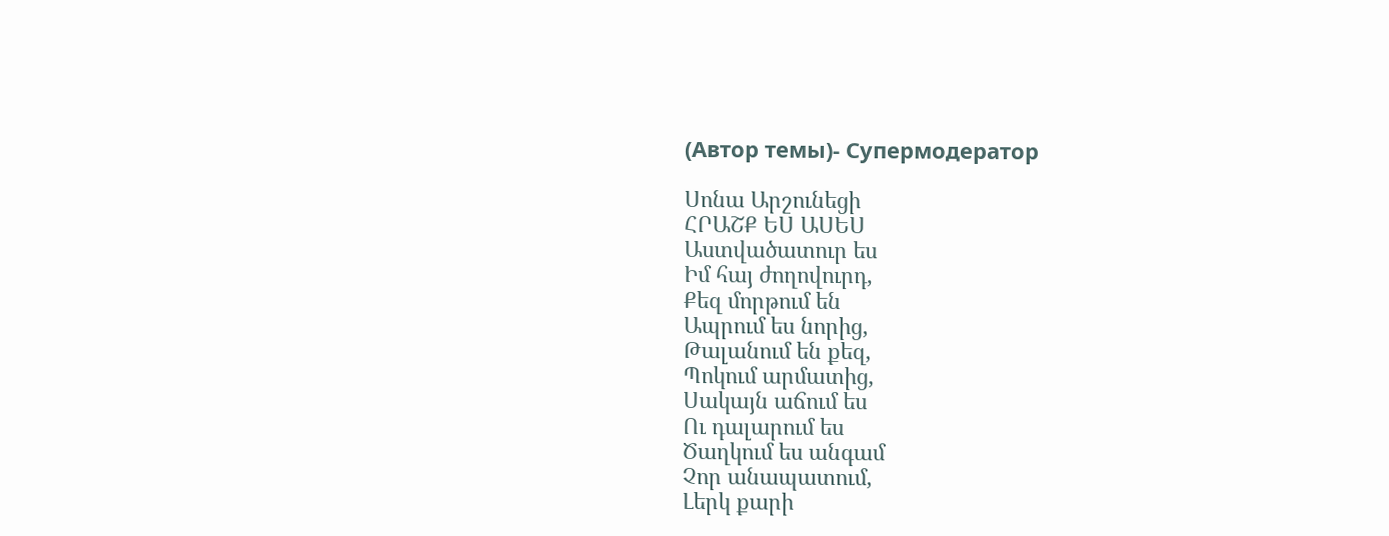(Автор темы)- Супермодератор

Սոնա Արշունեցի
ՀՐԱՇՔ ԵՍ ԱՍԵՍ
Աստվածատուր ես
Իմ հայ ժողովուրդ,
Քեզ մորթում են
Ապրում ես նորից,
Թալանում են քեզ,
Պոկում արմատից,
Սակայն աճում ես
Ու դալարում ես
Ծաղկում ես անգամ
Չոր անապատում,
Լերկ քարի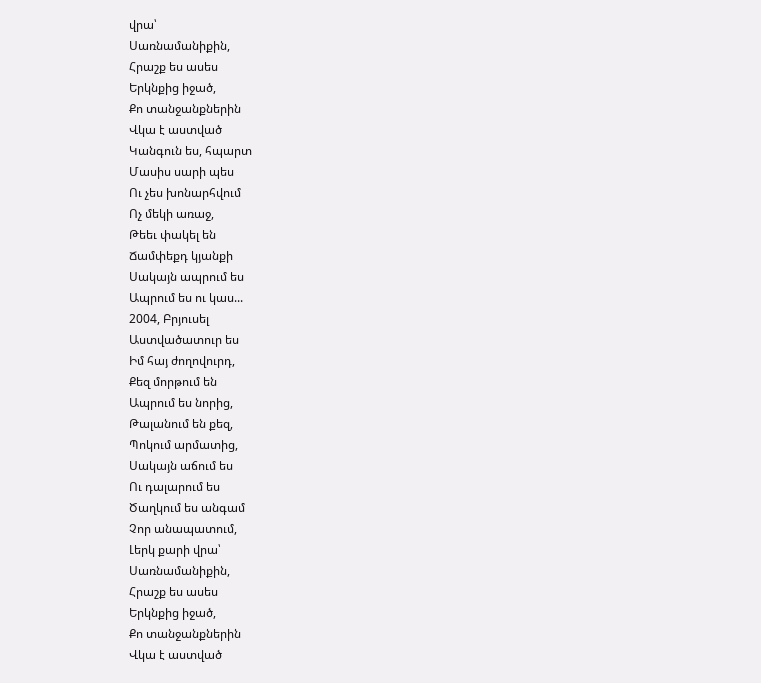վրա՝
Սառնամանիքին,
Հրաշք ես ասես
Երկնքից իջած,
Քո տանջանքներին
Վկա է աստված
Կանգուն ես, հպարտ
Մասիս սարի պես
Ու չես խոնարհվում
Ոչ մեկի առաջ,
Թեեւ փակել են
Ճամփեքդ կյանքի
Սակայն ապրում ես
Ապրում ես ու կաս...
2004, Բրյուսել
Աստվածատուր ես
Իմ հայ ժողովուրդ,
Քեզ մորթում են
Ապրում ես նորից,
Թալանում են քեզ,
Պոկում արմատից,
Սակայն աճում ես
Ու դալարում ես
Ծաղկում ես անգամ
Չոր անապատում,
Լերկ քարի վրա՝
Սառնամանիքին,
Հրաշք ես ասես
Երկնքից իջած,
Քո տանջանքներին
Վկա է աստված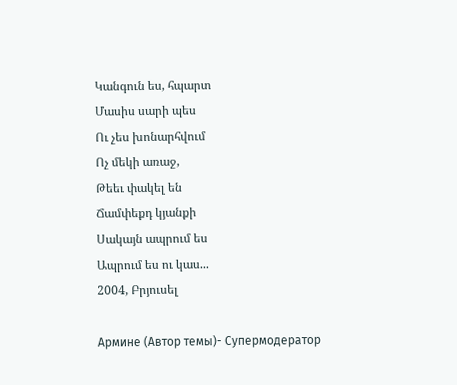Կանգուն ես, հպարտ
Մասիս սարի պես
Ու չես խոնարհվում
Ոչ մեկի առաջ,
Թեեւ փակել են
Ճամփեքդ կյանքի
Սակայն ապրում ես
Ապրում ես ու կաս...
2004, Բրյուսել

Армине (Автор темы)- Супермодератор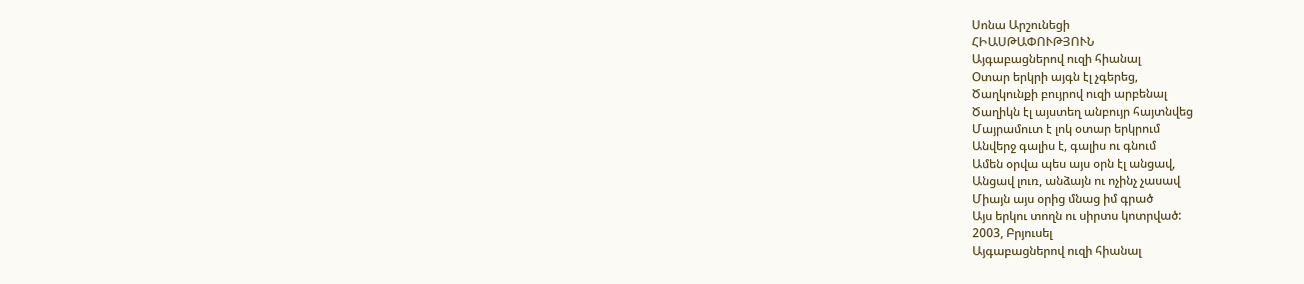Սոնա Արշունեցի
ՀԻԱՍԹԱՓՈՒԹՅՈՒՆ
Այգաբացներով ուզի հիանալ
Օտար երկրի այգն էլ չգերեց,
Ծաղկունքի բույրով ուզի արբենալ
Ծաղիկն էլ այստեղ անբույր հայտնվեց
Մայրամուտ է լոկ օտար երկրում
Անվերջ գալիս է, գալիս ու գնում
Ամեն օրվա պես այս օրն էլ անցավ,
Անցավ լուռ, անձայն ու ոչինչ չասավ
Միայն այս օրից մնաց իմ գրած
Այս երկու տողն ու սիրտս կոտրված:
2003, Բրյուսել
Այգաբացներով ուզի հիանալ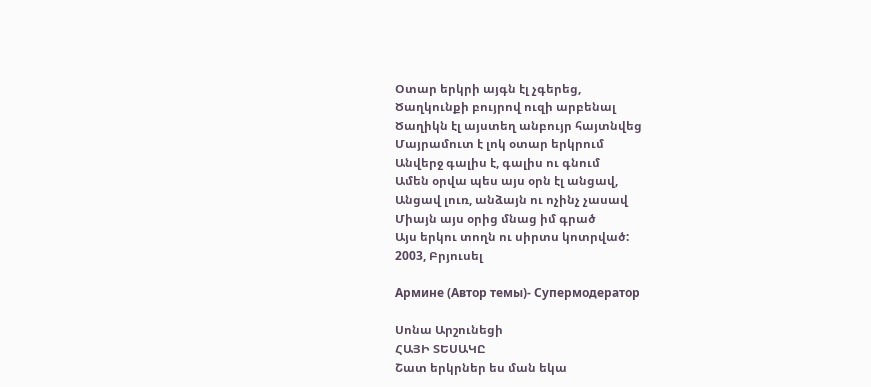Օտար երկրի այգն էլ չգերեց,
Ծաղկունքի բույրով ուզի արբենալ
Ծաղիկն էլ այստեղ անբույր հայտնվեց
Մայրամուտ է լոկ օտար երկրում
Անվերջ գալիս է, գալիս ու գնում
Ամեն օրվա պես այս օրն էլ անցավ,
Անցավ լուռ, անձայն ու ոչինչ չասավ
Միայն այս օրից մնաց իմ գրած
Այս երկու տողն ու սիրտս կոտրված:
2003, Բրյուսել

Армине (Автор темы)- Супермодератор

Սոնա Արշունեցի
ՀԱՅԻ ՏԵՍԱԿԸ
Շատ երկրներ ես ման եկա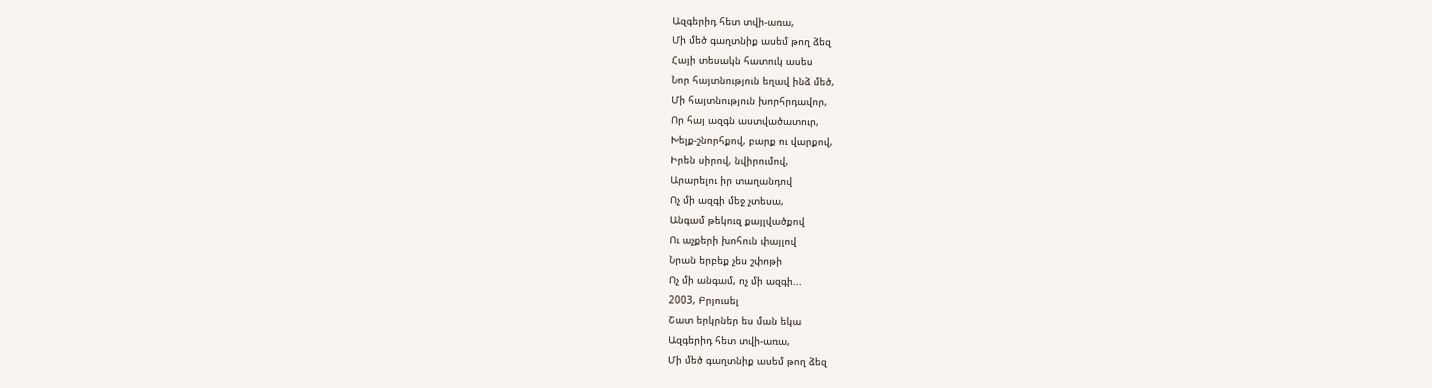Ազգերիդ հետ տվի-առա,
Մի մեծ գաղտնիք ասեմ թող ձեզ
Հայի տեսակն հատուկ ասես
Նոր հայտնություն եղավ ինձ մեծ,
Մի հայտնություն խորհրդավոր,
Որ հայ ազգն աստվածատուր,
Խելք-շնորհքով, բարք ու վարքով,
Իրեն սիրով, նվիրումով,
Արարելու իր տաղանդով
Ոչ մի ազգի մեջ չտեսա,
Անգամ թեկուզ քայլվածքով
Ու աչքերի խոհուն փայլով
Նրան երբեք չես շփոթի
Ոչ մի անգամ, ոչ մի ազգի...
2003, Բրյուսել
Շատ երկրներ ես ման եկա
Ազգերիդ հետ տվի-առա,
Մի մեծ գաղտնիք ասեմ թող ձեզ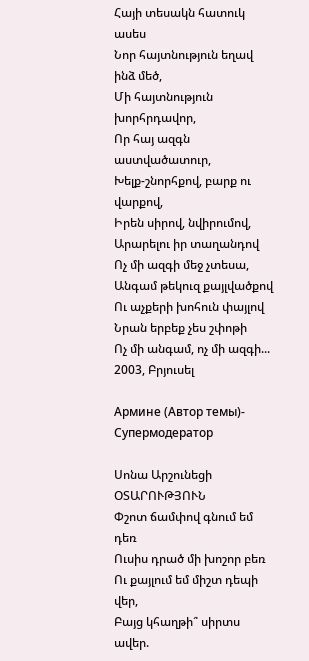Հայի տեսակն հատուկ ասես
Նոր հայտնություն եղավ ինձ մեծ,
Մի հայտնություն խորհրդավոր,
Որ հայ ազգն աստվածատուր,
Խելք-շնորհքով, բարք ու վարքով,
Իրեն սիրով, նվիրումով,
Արարելու իր տաղանդով
Ոչ մի ազգի մեջ չտեսա,
Անգամ թեկուզ քայլվածքով
Ու աչքերի խոհուն փայլով
Նրան երբեք չես շփոթի
Ոչ մի անգամ, ոչ մի ազգի...
2003, Բրյուսել

Армине (Автор темы)- Супермодератор

Սոնա Արշունեցի
ՕՏԱՐՈՒԹՅՈՒՆ
Փշոտ ճամփով գնում եմ դեռ
Ուսիս դրած մի խոշոր բեռ
Ու քայլում եմ միշտ դեպի վեր,
Բայց կհաղթի՞ սիրտս ավեր.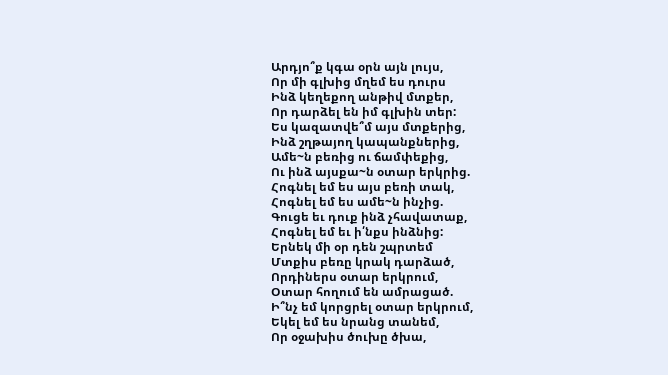Արդյո՞ք կգա օրն այն լույս,
Որ մի գլխից մղեմ ես դուրս
Ինձ կեղեքող անթիվ մտքեր,
Որ դարձել են իմ գլխին տեր:
Ես կազատվե՞մ այս մտքերից,
Ինձ շղթայող կապանքներից,
Ամե~ն բեռից ու ճամփեքից,
Ու ինձ այսքա~ն օտար երկրից.
Հոգնել եմ ես այս բեռի տակ,
Հոգնել եմ ես ամե~ն ինչից.
Գուցե եւ դուք ինձ չհավատաք,
Հոգնել եմ եւ ի՛նքս ինձնից:
Երնեկ մի օր դեն շպրտեմ
Մտքիս բեռը կրակ դարձած,
Որդիներս օտար երկրում,
Օտար հողում են ամրացած.
Ի՞նչ եմ կորցրել օտար երկրում,
Եկել եմ ես նրանց տանեմ,
Որ օջախիս ծուխը ծխա,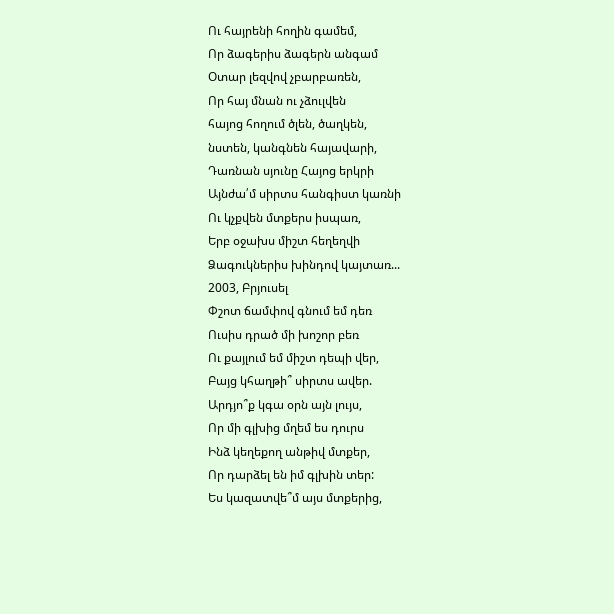Ու հայրենի հողին գամեմ,
Որ ձագերիս ձագերն անգամ
Օտար լեզվով չբարբառեն,
Որ հայ մնան ու չձուլվեն
հայոց հողում ծլեն, ծաղկեն,
նստեն, կանգնեն հայավարի,
Դառնան սյունը Հայոց երկրի
Այնժա՛մ սիրտս հանգիստ կառնի
Ու կչքվեն մտքերս իսպառ,
Երբ օջախս միշտ հեղեղվի
Ձագուկներիս խինդով կայտառ...
2003, Բրյուսել
Փշոտ ճամփով գնում եմ դեռ
Ուսիս դրած մի խոշոր բեռ
Ու քայլում եմ միշտ դեպի վեր,
Բայց կհաղթի՞ սիրտս ավեր.
Արդյո՞ք կգա օրն այն լույս,
Որ մի գլխից մղեմ ես դուրս
Ինձ կեղեքող անթիվ մտքեր,
Որ դարձել են իմ գլխին տեր:
Ես կազատվե՞մ այս մտքերից,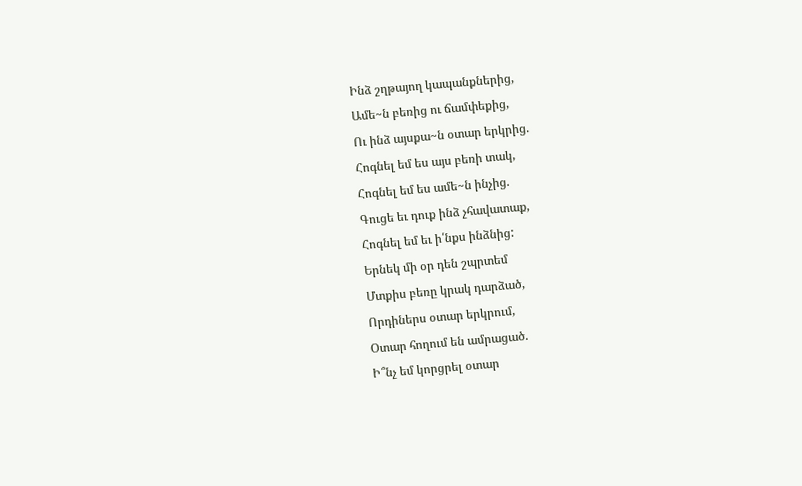Ինձ շղթայող կապանքներից,
Ամե~ն բեռից ու ճամփեքից,
Ու ինձ այսքա~ն օտար երկրից.
Հոգնել եմ ես այս բեռի տակ,
Հոգնել եմ ես ամե~ն ինչից.
Գուցե եւ դուք ինձ չհավատաք,
Հոգնել եմ եւ ի՛նքս ինձնից:
Երնեկ մի օր դեն շպրտեմ
Մտքիս բեռը կրակ դարձած,
Որդիներս օտար երկրում,
Օտար հողում են ամրացած.
Ի՞նչ եմ կորցրել օտար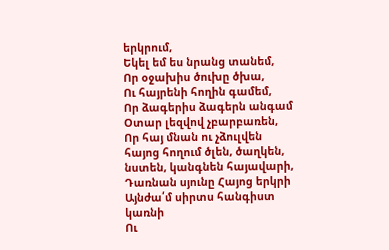երկրում,
Եկել եմ ես նրանց տանեմ,
Որ օջախիս ծուխը ծխա,
Ու հայրենի հողին գամեմ,
Որ ձագերիս ձագերն անգամ
Օտար լեզվով չբարբառեն,
Որ հայ մնան ու չձուլվեն
հայոց հողում ծլեն, ծաղկեն,
նստեն, կանգնեն հայավարի,
Դառնան սյունը Հայոց երկրի
Այնժա՛մ սիրտս հանգիստ կառնի
Ու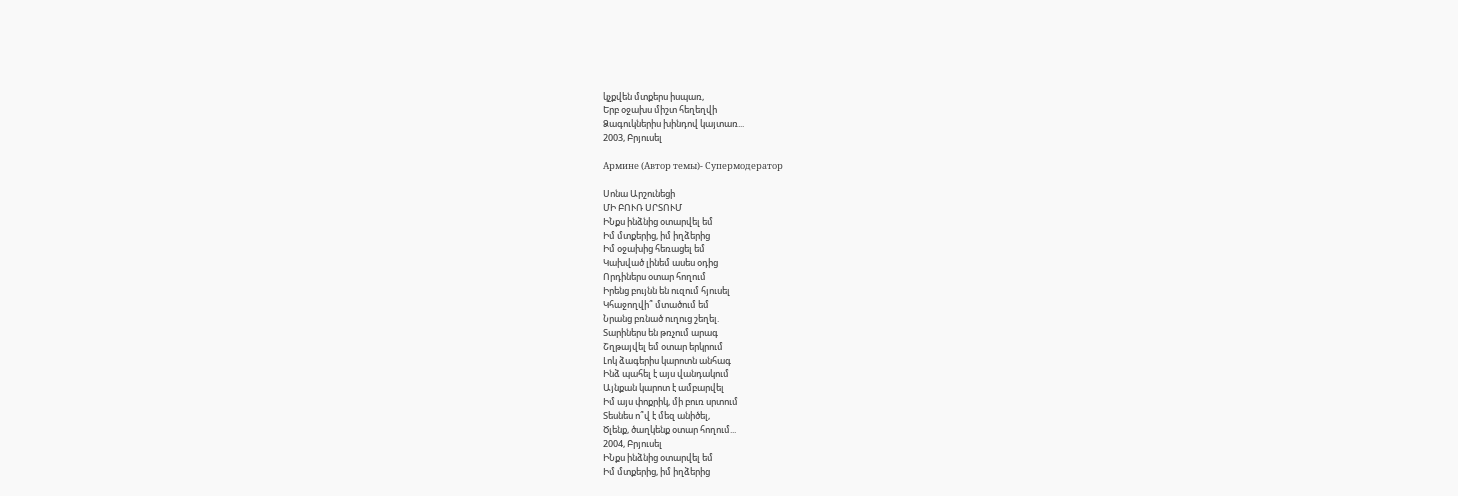կչքվեն մտքերս իսպառ,
Երբ օջախս միշտ հեղեղվի
Ձագուկներիս խինդով կայտառ...
2003, Բրյուսել

Армине (Автор темы)- Супермодератор

Սոնա Արշունեցի
ՄԻ ԲՈՒՌ ՍՐՏՈՒՄ
ԻՆքս ինձնից օտարվել եմ
Իմ մտքերից, իմ իղձերից
Իմ օջախից հեռացել եմ
Կախված լինեմ ասես օդից
Որդիներս օտար հողում
Իրենց բույնն են ուզում հյուսել
Կհաջողվի՞ մտածում եմ
Նրանց բռնած ուղուց շեղել.
Տարիներս են թռչում արագ
Շղթայվել եմ օտար երկրում
Լոկ ձագերիս կարոտն անհագ
Ինձ պահել է այս վանդակում
Այնքան կարոտ է ամբարվել
Իմ այս փոքրիկ, մի բուռ սրտում
Տեսնես ո՞վ է մեզ անիծել,
Ծլենք, ծաղկենք օտար հողում...
2004, Բրյուսել
ԻՆքս ինձնից օտարվել եմ
Իմ մտքերից, իմ իղձերից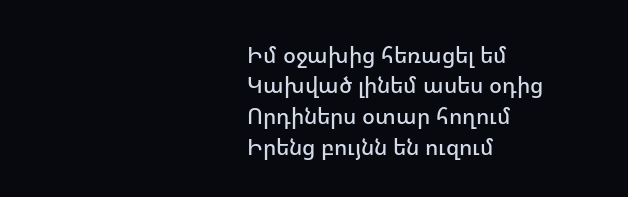Իմ օջախից հեռացել եմ
Կախված լինեմ ասես օդից
Որդիներս օտար հողում
Իրենց բույնն են ուզում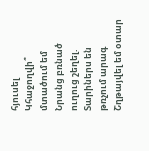հյուսել
Կհաջողվի՞ մտածում եմ
Նրանց բռնած ուղուց շեղել.
Տարիներս են թռչում արագ
Շղթայվել եմ օտար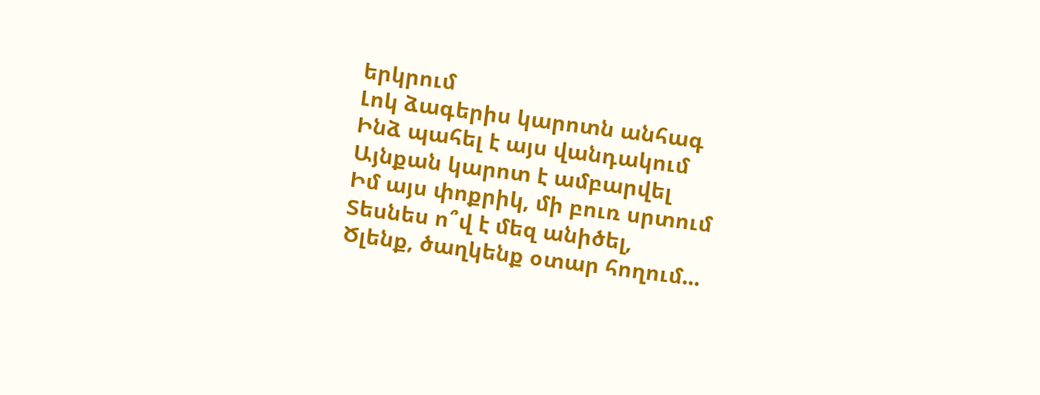երկրում
Լոկ ձագերիս կարոտն անհագ
Ինձ պահել է այս վանդակում
Այնքան կարոտ է ամբարվել
Իմ այս փոքրիկ, մի բուռ սրտում
Տեսնես ո՞վ է մեզ անիծել,
Ծլենք, ծաղկենք օտար հողում...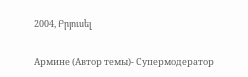2004, Բրյուսել

Армине (Автор темы)- Супермодератор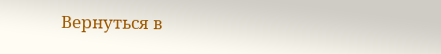Вернуться в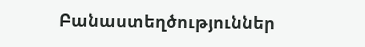Բանաստեղծություններ